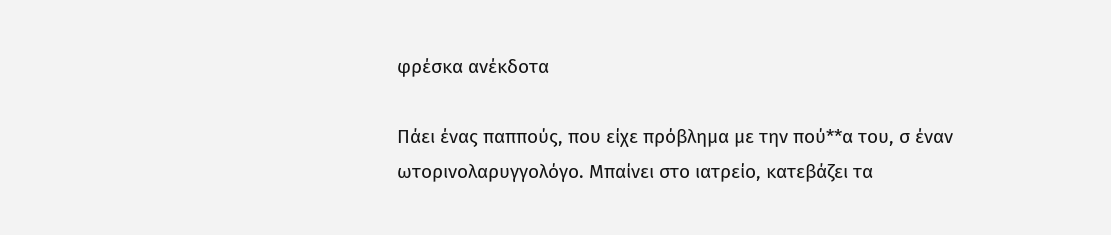φρέσκα ανέκδοτα

Πάει ένας παππούς, που είχε πρόβλημα με την πού**α του, σ έναν ωτορινολαρυγγολόγο. Μπαίνει στο ιατρείο, κατεβάζει τα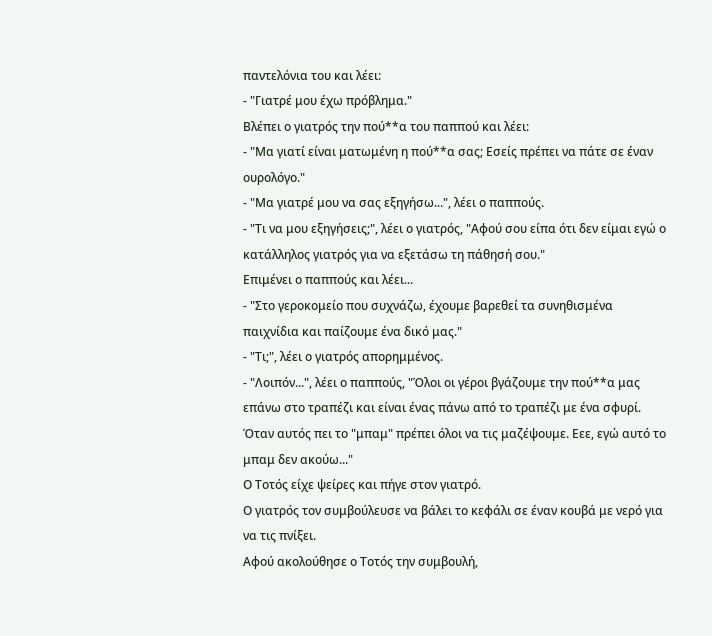παντελόνια του και λέει:
- "Γιατρέ μου έχω πρόβλημα."
Βλέπει ο γιατρός την πού**α του παππού και λέει:
- "Μα γιατί είναι ματωμένη η πού**α σας; Εσείς πρέπει να πάτε σε έναν ουρολόγο."
- "Μα γιατρέ μου να σας εξηγήσω...", λέει ο παππούς.
- "Τι να μου εξηγήσεις;", λέει ο γιατρός, "Αφού σου είπα ότι δεν είμαι εγώ ο κατάλληλος γιατρός για να εξετάσω τη πάθησή σου."
Επιμένει ο παππούς και λέει...
- "Στο γεροκομείο που συχνάζω, έχουμε βαρεθεί τα συνηθισμένα παιχνίδια και παίζουμε ένα δικό μας."
- "Τι;", λέει ο γιατρός απορημμένος.
- "Λοιπόν...", λέει ο παππούς, "Όλοι οι γέροι βγάζουμε την πού**α μας επάνω στο τραπέζι και είναι ένας πάνω από το τραπέζι με ένα σφυρί. Όταν αυτός πει το "μπαμ" πρέπει όλοι να τις μαζέψουμε. Εεε, εγώ αυτό το μπαμ δεν ακούω..."
Ο Τοτός είχε ψείρες και πήγε στον γιατρό.
Ο γιατρός τον συμβούλευσε να βάλει το κεφάλι σε έναν κουβά με νερό για να τις πνίξει.
Αφού ακολούθησε ο Τοτός την συμβουλή,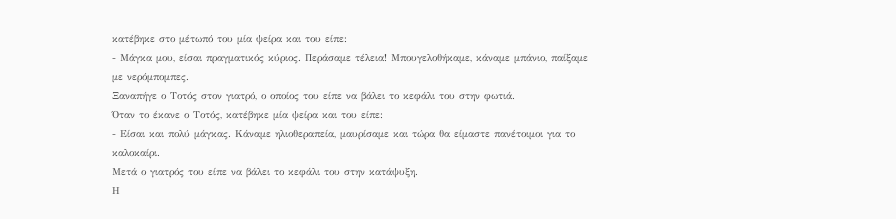κατέβηκε στο μέτωπό του μία ψείρα και του είπε:
- Μάγκα μου, είσαι πραγματικός κύριος. Περάσαμε τέλεια! Μπουγελοθήκαμε, κάναμε μπάνιο, παίξαμε με νερόμπομπες.
Ξαναπήγε ο Τοτός στον γιατρό, ο οποίος του είπε να βάλει το κεφάλι του στην φωτιά.
Όταν το έκανε ο Τοτός, κατέβηκε μία ψείρα και του είπε:
- Είσαι και πολύ μάγκας. Κάναμε ηλιοθεραπεία, μαυρίσαμε και τώρα θα είμαστε πανέτοιμοι για το καλοκαίρι.
Μετά ο γιατρός του είπε να βάλει το κεφάλι του στην κατάψυξη.
Η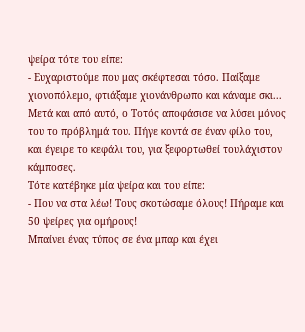ψείρα τότε του είπε:
- Ευχαριστούμε που μας σκέφτεσαι τόσο. Παίξαμε χιονοπόλεμο, φτιάξαμε χιονάνθρωπο και κάναμε σκι...
Μετά και από αυτό, ο Τοτός αποφάσισε να λύσει μόνος του το πρόβλημά του. Πήγε κοντά σε έναν φίλο του, και έγειρε το κεφάλι του, για ξεφορτωθεί τουλάχιστον κάμποσες.
Τότε κατέβηκε μία ψείρα και του είπε:
- Που να στα λέω! Τους σκοτώσαμε όλους! Πήραμε και 50 ψείρες για ομήρους!
Μπαίνει ένας τύπος σε ένα μπαρ και έχει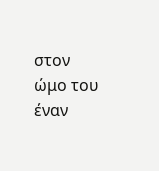στον ώμο του έναν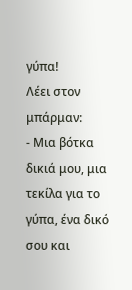γύπα!
Λέει στον μπάρμαν:
- Μια βότκα δικιά μου, μια τεκίλα για το γύπα, ένα δικό σου και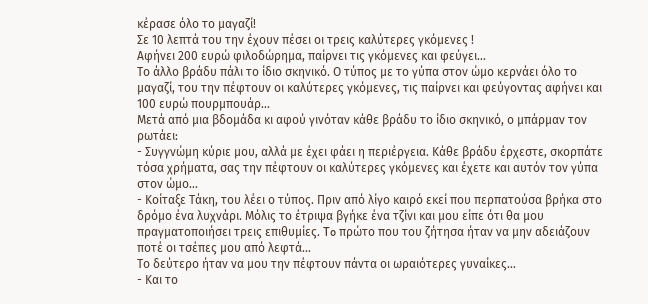κέρασε όλο το μαγαζί!
Σε 10 λεπτά του την έχουν πέσει οι τρεις καλύτερες γκόμενες !
Αφήνει 200 ευρώ φιλοδώρημα, παίρνει τις γκόμενες και φεύγει...
Το άλλο βράδυ πάλι το ίδιο σκηνικό. Ο τύπος με το γύπα στον ώμο κερνάει όλο το μαγαζί, του την πέφτουν οι καλύτερες γκόμενες, τις παίρνει και φεύγοντας αφήνει και 100 ευρώ πουρμπουάρ...
Μετά από μια βδομάδα κι αφού γινόταν κάθε βράδυ το ίδιο σκηνικό, ο μπάρμαν τον ρωτάει:
- Συγγνώμη κύριε μου, αλλά με έχει φάει η περιέργεια. Κάθε βράδυ έρχεστε, σκορπάτε τόσα χρήματα, σας την πέφτουν οι καλύτερες γκόμενες και έχετε και αυτόν τον γύπα στον ώμο...
- Κοίταξε Τάκη, του λέει ο τύπος. Πριν από λίγο καιρό εκεί που περπατούσα βρήκα στο δρόμο ένα λυχνάρι. Μόλις το έτριψα βγήκε ένα τζίνι και μου είπε ότι θα μου πραγματοποιήσει τρεις επιθυμίες. To πρώτο που του ζήτησα ήταν να μην αδειάζουν ποτέ οι τσέπες μου από λεφτά...
Το δεύτερο ήταν να μου την πέφτουν πάντα οι ωραιότερες γυναίκες...
- Και το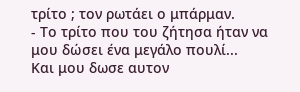τρίτο ; τον ρωτάει ο μπάρμαν.
- Το τρίτο που του ζήτησα ήταν να μου δώσει ένα μεγάλο πουλί...
Και μου δωσε αυτον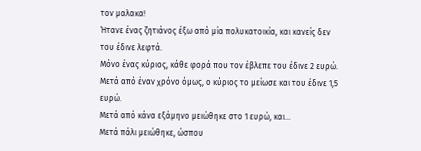τον μαλακα!
Ήτανε ένας ζητιάνος έξω από μία πολυκατοικία, και κανείς δεν του έδινε λεφτά.
Μόνο ένας κύριος, κάθε φορά που τον έβλεπε του έδινε 2 ευρώ.
Μετά από έναν χρόνο όμως, ο κύριος το μείωσε και του έδινε 1,5 ευρώ.
Μετά από κάνα εξάμηνο μειώθηκε στο 1 ευρώ, και...
Μετά πάλι μειώθηκε, ώσπου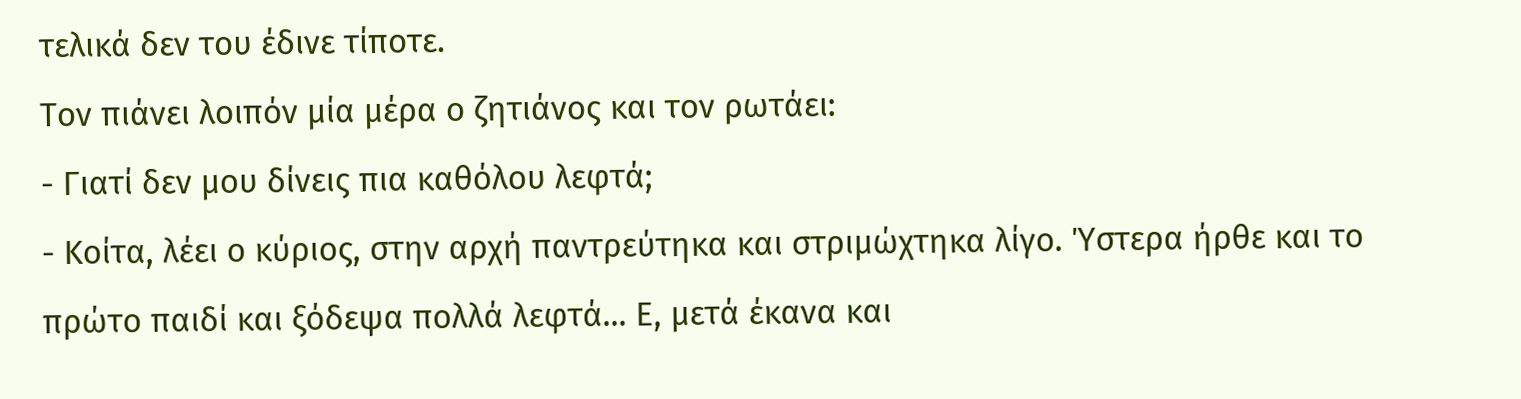τελικά δεν του έδινε τίποτε.
Τον πιάνει λοιπόν μία μέρα ο ζητιάνος και τον ρωτάει:
- Γιατί δεν μου δίνεις πια καθόλου λεφτά;
- Κοίτα, λέει ο κύριος, στην αρχή παντρεύτηκα και στριμώχτηκα λίγο. Ύστερα ήρθε και το πρώτο παιδί και ξόδεψα πολλά λεφτά... Ε, μετά έκανα και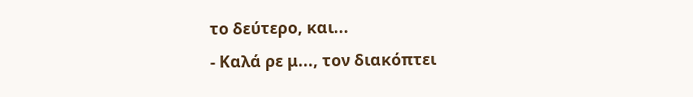το δεύτερο, και...
- Καλά ρε μ..., τον διακόπτει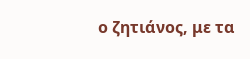ο ζητιάνος, με τα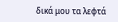δικά μου τα λεφτά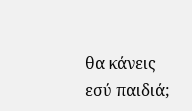θα κάνεις εσύ παιδιά;